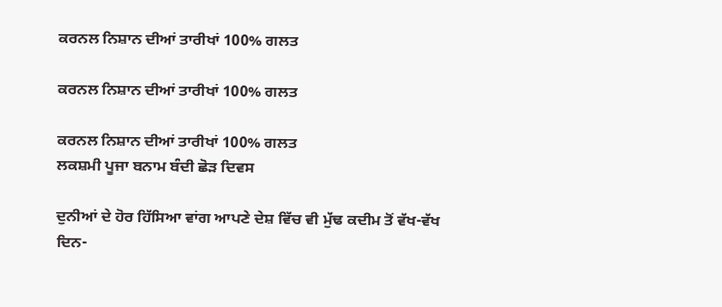ਕਰਨਲ ਨਿਸ਼ਾਨ ਦੀਆਂ ਤਾਰੀਖਾਂ 100% ਗਲਤ

ਕਰਨਲ ਨਿਸ਼ਾਨ ਦੀਆਂ ਤਾਰੀਖਾਂ 100% ਗਲਤ

ਕਰਨਲ ਨਿਸ਼ਾਨ ਦੀਆਂ ਤਾਰੀਖਾਂ 100% ਗਲਤ
ਲਕਸ਼ਮੀ ਪੂਜਾ ਬਨਾਮ ਬੰਦੀ ਛੋੜ ਦਿਵਸ

ਦੁਨੀਆਂ ਦੇ ਹੋਰ ਹਿੱਸਿਆ ਵਾਂਗ ਆਪਣੇ ਦੇਸ਼ ਵਿੱਚ ਵੀ ਮੁੱਢ ਕਦੀਮ ਤੋਂ ਵੱਖ-ਵੱਖ ਦਿਨ-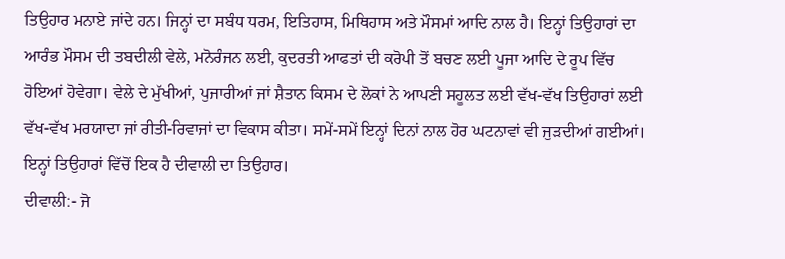ਤਿਉਹਾਰ ਮਨਾਏ ਜਾਂਦੇ ਹਨ। ਜਿਨ੍ਹਾਂ ਦਾ ਸਬੰਧ ਧਰਮ, ਇਤਿਹਾਸ, ਮਿਥਿਹਾਸ ਅਤੇ ਮੌਸਮਾਂ ਆਦਿ ਨਾਲ ਹੈ। ਇਨ੍ਹਾਂ ਤਿਉਹਾਰਾਂ ਦਾ ਆਰੰਭ ਮੌਸਮ ਦੀ ਤਬਦੀਲੀ ਵੇਲੇ, ਮਨੋਰੰਜਨ ਲਈ, ਕੁਦਰਤੀ ਆਫਤਾਂ ਦੀ ਕਰੋਪੀ ਤੋਂ ਬਚਣ ਲਈ ਪੂਜਾ ਆਦਿ ਦੇ ਰੂਪ ਵਿੱਚ ਹੋਇਆਂ ਹੋਵੇਗਾ। ਵੇਲੇ ਦੇ ਮੁੱਖੀਆਂ, ਪੁਜਾਰੀਆਂ ਜਾਂ ਸ਼ੈਤਾਨ ਕਿਸਮ ਦੇ ਲੋਕਾਂ ਨੇ ਆਪਣੀ ਸਹੂਲਤ ਲਈ ਵੱਖ-ਵੱਖ ਤਿਉਹਾਰਾਂ ਲਈ ਵੱਖ-ਵੱਖ ਮਰਯਾਦਾ ਜਾਂ ਰੀਤੀ-ਰਿਵਾਜਾਂ ਦਾ ਵਿਕਾਸ ਕੀਤਾ। ਸਮੇਂ-ਸਮੇਂ ਇਨ੍ਹਾਂ ਦਿਨਾਂ ਨਾਲ ਹੋਰ ਘਟਨਾਵਾਂ ਵੀ ਜੁੜਦੀਆਂ ਗਈਆਂ। ਇਨ੍ਹਾਂ ਤਿਉਹਾਰਾਂ ਵਿੱਚੋਂ ਇਕ ਹੈ ਦੀਵਾਲੀ ਦਾ ਤਿਉਹਾਰ।
ਦੀਵਾਲੀ:- ਜੋ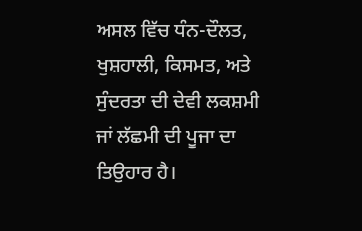ਅਸਲ ਵਿੱਚ ਧੰਨ-ਦੌਲਤ, ਖੁਸ਼ਹਾਲੀ, ਕਿਸਮਤ, ਅਤੇ ਸੁੰਦਰਤਾ ਦੀ ਦੇਵੀ ਲਕਸ਼ਮੀ ਜਾਂ ਲੱਛਮੀ ਦੀ ਪੂਜਾ ਦਾ ਤਿਉਹਾਰ ਹੈ।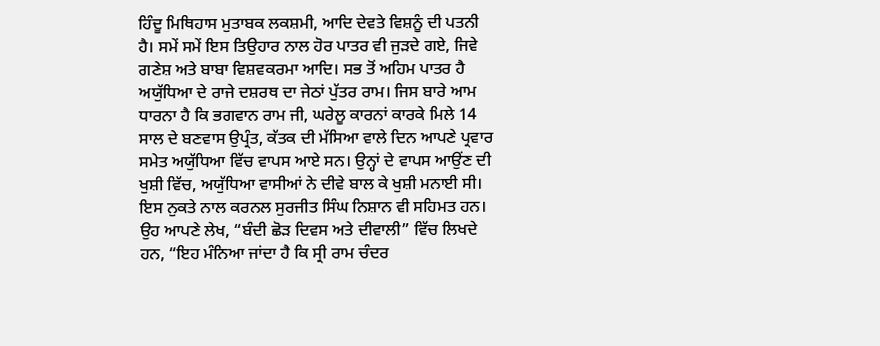ਹਿੰਦੂ ਮਿਥਿਹਾਸ ਮੁਤਾਬਕ ਲਕਸ਼ਮੀ, ਆਦਿ ਦੇਵਤੇ ਵਿਸ਼ਨੂੰ ਦੀ ਪਤਨੀ ਹੈ। ਸਮੇਂ ਸਮੇਂ ਇਸ ਤਿਉਹਾਰ ਨਾਲ ਹੋਰ ਪਾਤਰ ਵੀ ਜੁੜਦੇ ਗਏ, ਜਿਵੇ ਗਣੇਸ਼ ਅਤੇ ਬਾਬਾ ਵਿਸ਼ਵਕਰਮਾ ਆਦਿ। ਸਭ ਤੋਂ ਅਹਿਮ ਪਾਤਰ ਹੈ ਅਯੁੱਧਿਆ ਦੇ ਰਾਜੇ ਦਸ਼ਰਥ ਦਾ ਜੇਠਾਂ ਪੁੱਤਰ ਰਾਮ। ਜਿਸ ਬਾਰੇ ਆਮ ਧਾਰਨਾ ਹੈ ਕਿ ਭਗਵਾਨ ਰਾਮ ਜੀ, ਘਰੇਲੂ ਕਾਰਨਾਂ ਕਾਰਕੇ ਮਿਲੇ 14 ਸਾਲ ਦੇ ਬਣਵਾਸ ਉਪ੍ਰੰਤ, ਕੱਤਕ ਦੀ ਮੱਸਿਆ ਵਾਲੇ ਦਿਨ ਆਪਣੇ ਪ੍ਰਵਾਰ ਸਮੇਤ ਅਯੁੱਧਿਆ ਵਿੱਚ ਵਾਪਸ ਆਏ ਸਨ। ਉਨ੍ਹਾਂ ਦੇ ਵਾਪਸ ਆਉਂਣ ਦੀ ਖੁਸ਼ੀ ਵਿੱਚ, ਅਯੁੱਧਿਆ ਵਾਸੀਆਂ ਨੇ ਦੀਵੇ ਬਾਲ ਕੇ ਖੁਸ਼ੀ ਮਨਾਈ ਸੀ। ਇਸ ਨੁਕਤੇ ਨਾਲ ਕਰਨਲ ਸੁਰਜੀਤ ਸਿੰਘ ਨਿਸ਼ਾਨ ਵੀ ਸਹਿਮਤ ਹਨ। ਉਹ ਆਪਣੇ ਲੇਖ, “ਬੰਦੀ ਛੋੜ ਦਿਵਸ ਅਤੇ ਦੀਵਾਲੀ” ਵਿੱਚ ਲਿਖਦੇ ਹਨ, “ਇਹ ਮੰਨਿਆ ਜਾਂਦਾ ਹੈ ਕਿ ਸ੍ਰੀ ਰਾਮ ਚੰਦਰ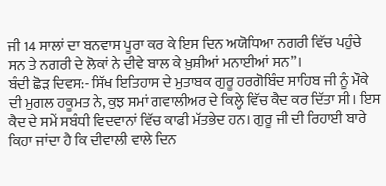ਜੀ 14 ਸਾਲਾਂ ਦਾ ਬਨਵਾਸ ਪੂਰਾ ਕਰ ਕੇ ਇਸ ਦਿਨ ਅਯੋਧਿਆ ਨਗਰੀ ਵਿੱਚ ਪਹੁੰਚੇ ਸਨ ਤੇ ਨਗਰੀ ਦੇ ਲੋਕਾਂ ਨੇ ਦੀਵੇ ਬਾਲ ਕੇ ਖ਼ੁਸ਼ੀਆਂ ਮਨਾਈਆਂ ਸਨ”।
ਬੰਦੀ ਛੋੜ ਦਿਵਸ:- ਸਿੱਖ ਇਤਿਹਾਸ ਦੇ ਮੁਤਾਬਕ ਗੁਰੂ ਹਰਗੋਬਿੰਦ ਸਾਹਿਬ ਜੀ ਨੂੰ ਮੌਕੇ ਦੀ ਮੁਗਲ ਹਕੂਮਤ ਨੇ, ਕੁਝ ਸਮਾਂ ਗਵਾਲੀਅਰ ਦੇ ਕਿਲ੍ਹੇ ਵਿੱਚ ਕੈਦ ਕਰ ਦਿੱਤਾ ਸੀ। ਇਸ ਕੈਦ ਦੇ ਸਮੇਂ ਸਬੰਧੀ ਵਿਦਵਾਨਾਂ ਵਿੱਚ ਕਾਫੀ ਮੱਤਭੇਦ ਹਨ। ਗੁਰੂ ਜੀ ਦੀ ਰਿਹਾਈ ਬਾਰੇ ਕਿਹਾ ਜਾਂਦਾ ਹੈ ਕਿ ਦੀਵਾਲੀ ਵਾਲੇ ਦਿਨ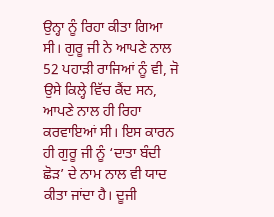ਉਨ੍ਹਾ ਨੂੰ ਰਿਹਾ ਕੀਤਾ ਗਿਆ ਸੀ। ਗੁਰੂ ਜੀ ਨੇ ਆਪਣੇ ਨਾਲ 52 ਪਹਾੜੀ ਰਾਜਿਆਂ ਨੂੰ ਵੀ, ਜੋ ਉਸੇ ਕਿਲ੍ਹੇ ਵਿੱਚ ਕੈਂਦ ਸਨ, ਆਪਣੇ ਨਾਲ ਹੀ ਰਿਹਾ ਕਰਵਾਇਆਂ ਸੀ। ਇਸ ਕਾਰਨ ਹੀ ਗੁਰੂ ਜੀ ਨੂੰ ‘ਦਾਤਾ ਬੰਦੀ ਛੋੜ’ ਦੇ ਨਾਮ ਨਾਲ ਵੀ ਯਾਦ ਕੀਤਾ ਜਾਂਦਾ ਹੈ। ਦੂਜੀ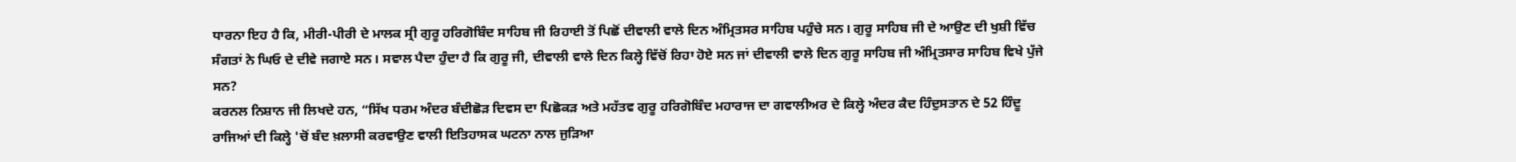ਧਾਰਨਾ ਇਹ ਹੈ ਕਿ, ਮੀਰੀ-ਪੀਰੀ ਦੇ ਮਾਲਕ ਸ੍ਰੀ ਗੁਰੂ ਹਰਿਗੋਬਿੰਦ ਸਾਹਿਬ ਜੀ ਰਿਹਾਈ ਤੋਂ ਪਿਛੋਂ ਦੀਵਾਲੀ ਵਾਲੇ ਦਿਨ ਅੰਮ੍ਰਿਤਸਰ ਸਾਹਿਬ ਪਹੁੰਚੇ ਸਨ। ਗੁਰੂ ਸਾਹਿਬ ਜੀ ਦੇ ਆਉਣ ਦੀ ਖੁਸ਼ੀ ਵਿੱਚ ਸੰਗਤਾਂ ਨੇ ਘਿਓ ਦੇ ਦੀਵੇ ਜਗਾਏ ਸਨ। ਸਵਾਲ ਪੈਦਾ ਹੁੰਦਾ ਹੈ ਕਿ ਗੁਰੂ ਜੀ, ਦੀਵਾਲੀ ਵਾਲੇ ਦਿਨ ਕਿਲ੍ਹੇ ਵਿੱਚੋਂ ਰਿਹਾ ਹੋਏ ਸਨ ਜਾਂ ਦੀਵਾਲੀ ਵਾਲੇ ਦਿਨ ਗੁਰੂ ਸਾਹਿਬ ਜੀ ਅੰਮ੍ਰਿਤਸਾਰ ਸਾਹਿਬ ਵਿਖੇ ਪੁੱਜੇ ਸਨ?
ਕਰਨਲ ਨਿਸ਼ਾਨ ਜੀ ਲਿਖਦੇ ਹਨ, “ਸਿੱਖ ਧਰਮ ਅੰਦਰ ਬੰਦੀਛੋੜ ਦਿਵਸ ਦਾ ਪਿਛੋਕੜ ਅਤੇ ਮਹੱਤਵ ਗੁਰੂ ਹਰਿਗੋਬਿੰਦ ਮਹਾਰਾਜ ਦਾ ਗਵਾਲੀਅਰ ਦੇ ਕਿਲ੍ਹੇ ਅੰਦਰ ਕੈਦ ਹਿੰਦੁਸਤਾਨ ਦੇ 52 ਹਿੰਦੂ ਰਾਜਿਆਂ ਦੀ ਕਿਲ੍ਹੇ 'ਚੋਂ ਬੰਦ ਖ਼ਲਾਸੀ ਕਰਵਾਉਣ ਵਾਲੀ ਇਤਿਹਾਸਕ ਘਟਨਾ ਨਾਲ ਜੁੜਿਆ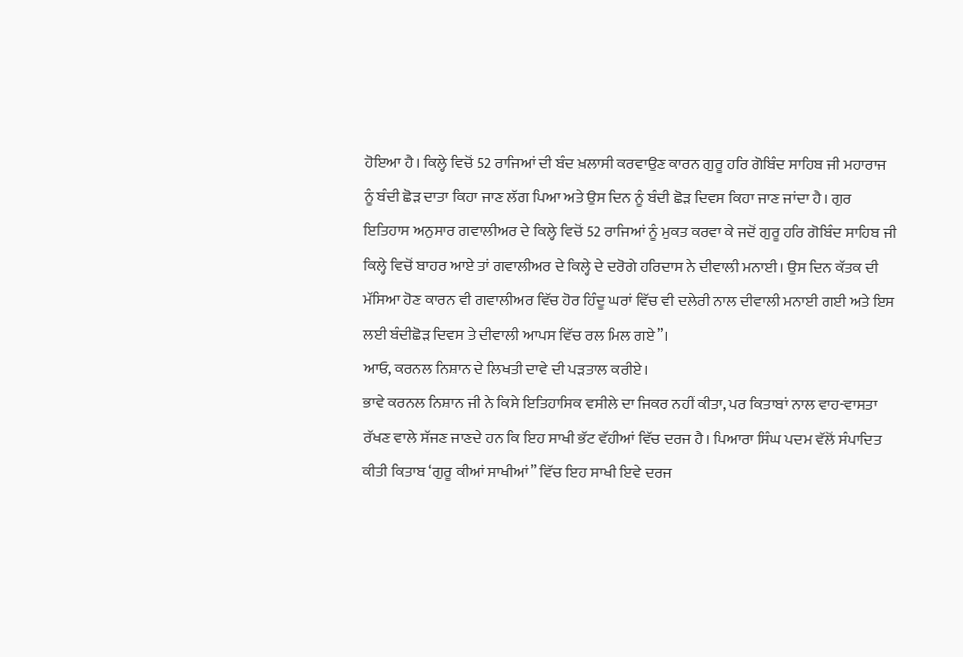ਹੋਇਆ ਹੈ। ਕਿਲ੍ਹੇ ਵਿਚੋਂ 52 ਰਾਜਿਆਂ ਦੀ ਬੰਦ ਖ਼ਲਾਸੀ ਕਰਵਾਉਣ ਕਾਰਨ ਗੁਰੂ ਹਰਿ ਗੋਬਿੰਦ ਸਾਹਿਬ ਜੀ ਮਹਾਰਾਜ ਨੂੰ ਬੰਦੀ ਛੋੜ ਦਾਤਾ ਕਿਹਾ ਜਾਣ ਲੱਗ ਪਿਆ ਅਤੇ ਉਸ ਦਿਨ ਨੂੰ ਬੰਦੀ ਛੋੜ ਦਿਵਸ ਕਿਹਾ ਜਾਣ ਜਾਂਦਾ ਹੈ। ਗੁਰ ਇਤਿਹਾਸ ਅਨੁਸਾਰ ਗਵਾਲੀਅਰ ਦੇ ਕਿਲ੍ਹੇ ਵਿਚੋਂ 52 ਰਾਜਿਆਂ ਨੂੰ ਮੁਕਤ ਕਰਵਾ ਕੇ ਜਦੋਂ ਗੁਰੂ ਹਰਿ ਗੋਬਿੰਦ ਸਾਹਿਬ ਜੀ ਕਿਲ੍ਹੇ ਵਿਚੋਂ ਬਾਹਰ ਆਏ ਤਾਂ ਗਵਾਲੀਅਰ ਦੇ ਕਿਲ੍ਹੇ ਦੇ ਦਰੋਗੇ ਹਰਿਦਾਸ ਨੇ ਦੀਵਾਲੀ ਮਨਾਈ। ਉਸ ਦਿਨ ਕੱਤਕ ਦੀ ਮੱਸਿਆ ਹੋਣ ਕਾਰਨ ਵੀ ਗਵਾਲੀਅਰ ਵਿੱਚ ਹੋਰ ਹਿੰਦੂ ਘਰਾਂ ਵਿੱਚ ਵੀ ਦਲੇਰੀ ਨਾਲ ਦੀਵਾਲੀ ਮਨਾਈ ਗਈ ਅਤੇ ਇਸ ਲਈ ਬੰਦੀਛੋੜ ਦਿਵਸ ਤੇ ਦੀਵਾਲੀ ਆਪਸ ਵਿੱਚ ਰਲ ਮਿਲ ਗਏ”।
ਆਓ, ਕਰਨਲ ਨਿਸ਼ਾਨ ਦੇ ਲਿਖਤੀ ਦਾਵੇ ਦੀ ਪੜਤਾਲ ਕਰੀਏ।
ਭਾਵੇ ਕਰਨਲ ਨਿਸ਼ਾਨ ਜੀ ਨੇ ਕਿਸੇ ਇਤਿਹਾਸਿਕ ਵਸੀਲੇ ਦਾ ਜਿਕਰ ਨਹੀਂ ਕੀਤਾ, ਪਰ ਕਿਤਾਬਾਂ ਨਾਲ ਵਾਹ-ਵਾਸਤਾ ਰੱਖਣ ਵਾਲੇ ਸੱਜਣ ਜਾਣਦੇ ਹਨ ਕਿ ਇਹ ਸਾਖੀ ਭੱਟ ਵੱਹੀਆਂ ਵਿੱਚ ਦਰਜ ਹੈ। ਪਿਆਰਾ ਸਿੰਘ ਪਦਮ ਵੱਲੋਂ ਸੰਪਾਦਿਤ ਕੀਤੀ ਕਿਤਾਬ ‘ਗੁਰੂ ਕੀਆਂ ਸਾਖੀਆਂ” ਵਿੱਚ ਇਹ ਸਾਖੀ ਇਵੇ ਦਰਜ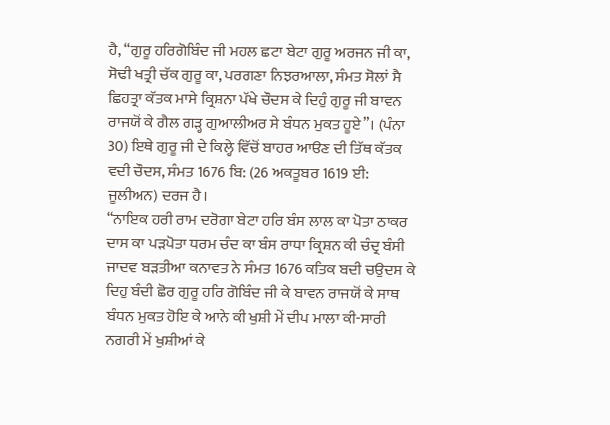ਹੈ, “ਗੁਰੂ ਹਰਿਗੋਬਿੰਦ ਜੀ ਮਹਲ ਛਟਾ ਬੇਟਾ ਗੁਰੂ ਅਰਜਨ ਜੀ ਕਾ, ਸੋਢੀ ਖਤ੍ਰੀ ਚੱਕ ਗੁਰੂ ਕਾ, ਪਰਗਣਾ ਨਿਝਰਆਲਾ, ਸੰਮਤ ਸੋਲਾਂ ਸੈ ਛਿਹਤ੍ਰਾ ਕੱਤਕ ਮਾਸੇ ਕ੍ਰਿਸ਼ਨਾ ਪੱਖੇ ਚੌਦਸ ਕੇ ਦਿਹੁੰ ਗੁਰੂ ਜੀ ਬਾਵਨ ਰਾਜਯੋਂ ਕੇ ਗੈਲ ਗੜ੍ਹ ਗੁਆਲੀਅਰ ਸੇ ਬੰਧਨ ਮੁਕਤ ਹੂਏ”। (ਪੰਨਾ 30) ਇਥੇ ਗੁਰੂ ਜੀ ਦੇ ਕਿਲ੍ਹੇ ਵਿੱਚੋਂ ਬਾਹਰ ਆੳਣ ਦੀ ਤਿੱਥ ਕੱਤਕ ਵਦੀ ਚੌਦਸ, ਸੰਮਤ 1676 ਬਿ: (26 ਅਕਤੂਬਰ 1619 ਈ: ਜੂਲੀਅਨ) ਦਰਜ ਹੈ।
“ਨਾਇਕ ਹਰੀ ਰਾਮ ਦਰੋਗਾ ਬੇਟਾ ਹਰਿ ਬੰਸ ਲਾਲ ਕਾ ਪੋਤਾ ਠਾਕਰ ਦਾਸ ਕਾ ਪੜਪੋਤਾ ਧਰਮ ਚੰਦ ਕਾ ਬੰਸ ਰਾਧਾ ਕ੍ਰਿਸ਼ਨ ਕੀ ਚੰਦ੍ਰ ਬੰਸੀ ਜਾਦਵ ਬੜਤੀਆ ਕਨਾਵਤ ਨੇ ਸੰਮਤ 1676 ਕਤਿਕ ਬਦੀ ਚਉਦਸ ਕੇ ਦਿਹੁ ਬੰਦੀ ਛੋਰ ਗੁਰੂ ਹਰਿ ਗੋਬਿੰਦ ਜੀ ਕੇ ਬਾਵਨ ਰਾਜਯੋਂ ਕੇ ਸਾਥ ਬੰਧਨ ਮੁਕਤ ਹੋਇ ਕੇ ਆਨੇ ਕੀ ਖੁਸ਼ੀ ਮੇਂ ਦੀਪ ਮਾਲਾ ਕੀ-ਸਾਰੀ ਨਗਰੀ ਮੇਂ ਖੁਸ਼ੀਆਂ ਕੇ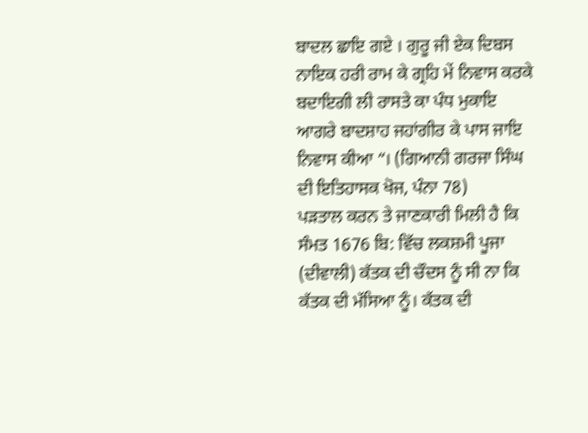ਬਾਦਲ ਛਾਇ ਗਏ । ਗੁਰੂ ਜੀ ਏਕ ਦਿਬਸ ਨਾਇਕ ਹਰੀ ਰਾਮ ਕੇ ਗ੍ਰਹਿ ਮੇਂ ਨਿਵਾਸ ਕਰਕੇ ਬਦਾਇਗੀ ਲੀ ਰਾਸਤੇ ਕਾ ਪੰਧ ਮੁਕਾਇ ਆਗਰੇ ਬਾਦਸ਼ਾਹ ਜਹਾਂਗੀਰ ਕੇ ਪਾਸ ਜਾਇ ਨਿਵਾਸ ਕੀਆ “। (ਗਿਆਨੀ ਗਰਜਾ ਸਿੰਘ ਦੀ ਇਤਿਹਾਸਕ ਖੋਜ, ਪੰਨਾ 78)
ਪੜਤਾਲ ਕਰਨ ਤੇ ਜਾਣਕਾਰੀ ਮਿਲੀ ਹੈ ਕਿ ਸੰਮਤ 1676 ਬਿ: ਵਿੱਚ ਲਕਸ਼ਮੀ ਪੂਜਾ (ਦੀਵਾਲੀ) ਕੱਤਕ ਦੀ ਚੌਦਸ ਨੂੰ ਸੀ ਨਾ ਕਿ ਕੱਤਕ ਦੀ ਮੱਸਿਆ ਨੂੰ। ਕੱਤਕ ਦੀ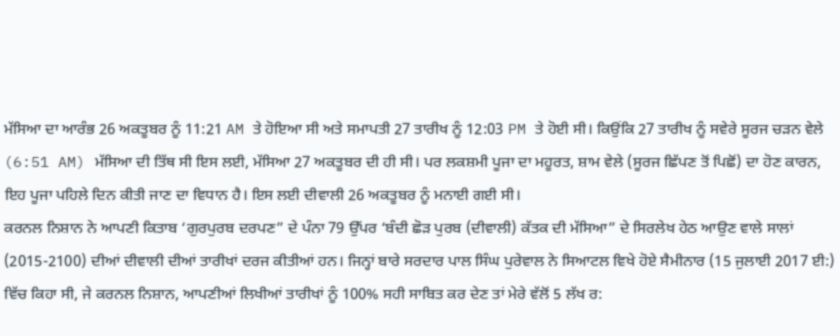ਮੱਸਿਆ ਦਾ ਆਰੰਭ 26 ਅਕਤੂਬਰ ਨੂੰ 11:21 AM ਤੇ ਹੋਇਆ ਸੀ ਅਤੇ ਸਮਾਪਤੀ 27 ਤਾਰੀਖ ਨੂੰ 12:03 PM ਤੇ ਹੋਈ ਸੀ। ਕਿਉਂਕਿ 27 ਤਾਰੀਖ ਨੂੰ ਸਵੇਰੇ ਸੂਰਜ ਚੜਨ ਵੇਲੇ (6:51 AM) ਮੱਸਿਆ ਦੀ ਤਿੱਥ ਸੀ ਇਸ ਲਈ, ਮੱਸਿਆ 27 ਅਕਤੂਬਰ ਦੀ ਹੀ ਸੀ। ਪਰ ਲਕਸ਼ਮੀ ਪੂਜਾ ਦਾ ਮਹੂਰਤ, ਸ਼ਾਮ ਵੇਲੇ (ਸੂਰਜ ਛਿੱਪਣ ਤੋਂ ਪਿਛੋਂ) ਦਾ ਹੋਣ ਕਾਰਨ, ਇਹ ਪੂਜਾ ਪਹਿਲੇ ਦਿਨ ਕੀਤੀ ਜਾਣ ਦਾ ਵਿਧਾਨ ਹੈ। ਇਸ ਲਈ ਦੀਵਾਲੀ 26 ਅਕਤੂਬਰ ਨੂੰ ਮਨਾਈ ਗਈ ਸੀ।
ਕਰਨਲ ਨਿਸ਼ਾਨ ਨੇ ਆਪਣੀ ਕਿਤਾਬ ‘ਗੁਰਪੁਰਬ ਦਰਪਣ” ਦੇ ਪੰਨਾ 79 ਉੱਪਰ ‘ਬੰਦੀ ਛੋੜ ਪੁਰਬ (ਦੀਵਾਲੀ) ਕੱਤਕ ਦੀ ਮੱਸਿਆ” ਦੇ ਸਿਰਲੇਖ ਹੇਠ ਆਉਣ ਵਾਲੇ ਸਾਲਾਂ (2015-2100) ਦੀਆਂ ਦੀਵਾਲੀ ਦੀਆਂ ਤਾਰੀਖਾਂ ਦਰਜ ਕੀਤੀਆਂ ਹਨ। ਜਿਨ੍ਹਾਂ ਬਾਰੇ ਸਰਦਾਰ ਪਾਲ ਸਿੰਘ ਪੁਰੇਵਾਲ ਨੇ ਸਿਆਟਲ ਵਿਖੇ ਹੋਏ ਸੈਮੀਨਾਰ (15 ਜੁਲਾਈ 2017 ਈ:) ਵਿੱਚ ਕਿਹਾ ਸੀ, ਜੇ ਕਰਨਲ ਨਿਸ਼ਾਨ, ਆਪਣੀਆਂ ਲਿਖੀਆਂ ਤਾਰੀਖਾਂ ਨੂੰ 100% ਸਹੀ ਸਾਬਿਤ ਕਰ ਦੇਣ ਤਾਂ ਮੇਰੇ ਵੱਲੋਂ 5 ਲੱਖ ਰ: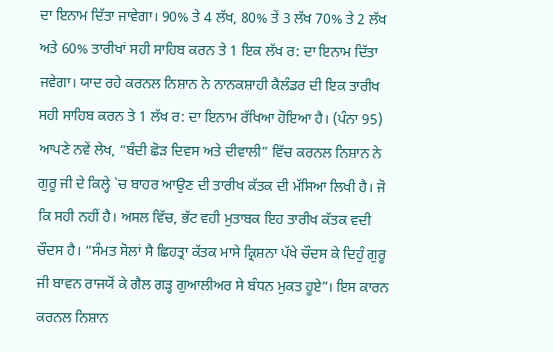ਦਾ ਇਨਾਮ ਦਿੱਤਾ ਜਾਵੇਗਾ। 90% ਤੇ 4 ਲੱਖ, 80% ਤੇਂ 3 ਲੱਖ 70% ਤੇ 2 ਲੱਖ ਅਤੇ 60% ਤਾਰੀਖਾਂ ਸਹੀ ਸਾਹਿਬ ਕਰਨ ਤੇ 1 ਇਕ ਲੱਖ ਰ: ਦਾ ਇਨਾਮ ਦਿੱਤਾ ਜਵੇਗਾ। ਯਾਦ ਰਹੇ ਕਰਨਲ ਨਿਸ਼ਾਨ ਨੇ ਨਾਨਕਸ਼ਾਹੀ ਕੈਲੰਡਰ ਦੀ ਇਕ ਤਾਰੀਖ ਸਹੀ ਸਾਹਿਬ ਕਰਨ ਤੇ 1 ਲੱਖ ਰ: ਦਾ ਇਨਾਮ ਰੱਖਿਆ ਹੋਇਆ ਹੈ। (ਪੰਨਾ 95) ਆਪਣੇ ਨਵੇਂ ਲੇਖ, “ਬੰਦੀ ਛੋੜ ਦਿਵਸ ਅਤੇ ਦੀਵਾਲੀ” ਵਿੱਚ ਕਰਨਲ ਨਿਸ਼ਾਨ ਨੇ ਗੁਰੂ ਜੀ ਦੇ ਕਿਲ੍ਹੇ `ਚ ਬਾਹਰ ਆਉਣ ਦੀ ਤਾਰੀਖ ਕੱਤਕ ਦੀ ਮੱਸਿਆ ਲਿਖੀ ਹੈ। ਜੋ ਕਿ ਸਹੀ ਨਹੀਂ ਹੈ। ਅਸਲ ਵਿੱਚ, ਭੱਟ ਵਹੀ ਮੁਤਾਬਕ ਇਹ ਤਾਰੀਖ ਕੱਤਕ ਵਦੀ ਚੌਦਸ ਹੈ। “ਸੰਮਤ ਸੋਲਾਂ ਸੈ ਛਿਹਤ੍ਰਾ ਕੱਤਕ ਮਾਸੇ ਕ੍ਰਿਸ਼ਨਾ ਪੱਖੇ ਚੌਦਸ ਕੇ ਦਿਹੁੰ ਗੁਰੂ ਜੀ ਬਾਵਨ ਰਾਜਯੋਂ ਕੇ ਗੈਲ ਗੜ੍ਹ ਗੁਆਲੀਅਰ ਸੇ ਬੰਧਨ ਮੁਕਤ ਹੂਏ”। ਇਸ ਕਾਰਨ ਕਰਨਲ ਨਿਸ਼ਾਨ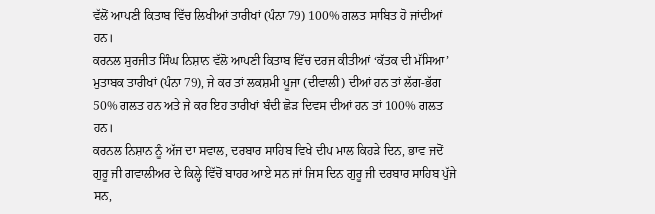ਵੱਲੋਂ ਆਪਣੀ ਕਿਤਾਬ ਵਿੱਚ ਲਿਖੀਆਂ ਤਾਰੀਖਾਂ (ਪੰਨਾ 79) 100% ਗਲਤ ਸਾਬਿਤ ਹੋ ਜਾਂਦੀਆਂ ਹਨ।
ਕਰਨਲ ਸੁਰਜੀਤ ਸਿੰਘ ਨਿਸ਼ਾਨ ਵੱਲੋ ਆਪਣੀ ਕਿਤਾਬ ਵਿੱਚ ਦਰਜ ਕੀਤੀਆਂ ‘ਕੱਤਕ ਦੀ ਮੱਸਿਆ’ ਮੁਤਾਬਕ ਤਾਰੀਖਾਂ (ਪੰਨਾ 79), ਜੇ ਕਰ ਤਾਂ ਲਕਸ਼ਮੀ ਪੂਜਾ (ਦੀਵਾਲੀ) ਦੀਆਂ ਹਨ ਤਾਂ ਲੱਗ-ਭੱਗ 50% ਗਲਤ ਹਨ ਅਤੇ ਜੇ ਕਰ ਇਹ ਤਾਰੀਖਾਂ ਬੰਦੀ ਛੋੜ ਦਿਵਸ ਦੀਆਂ ਹਨ ਤਾਂ 100% ਗਲਤ ਹਨ।
ਕਰਨਲ ਨਿਸ਼ਾਨ ਨੂੰ ਅੱਜ ਦਾ ਸਵਾਲ, ਦਰਬਾਰ ਸਾਹਿਬ ਵਿਖੇ ਦੀਪ ਮਾਲ ਕਿਹੜੇ ਦਿਨ, ਭਾਵ ਜਦੋਂ ਗੁਰੂ ਜੀ ਗਵਾਲੀਅਰ ਦੇ ਕਿਲ੍ਹੇ ਵਿੱਚੋਂ ਬਾਹਰ ਆਏ ਸਨ ਜਾਂ ਜਿਸ ਦਿਨ ਗੁਰੂ ਜੀ ਦਰਬਾਰ ਸਾਹਿਬ ਪੁੱਜੇ ਸਨ,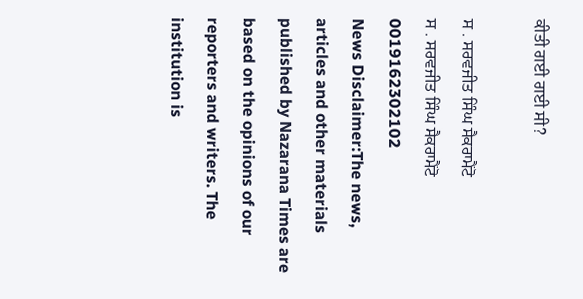ਕੀਤੀ ਗਈ ਗਈ ਸੀ?

ਸ . ਸਰਵਜੀਤ ਸਿੰਘ ਸੈਕਰਾਮੈਂਟੋ
ਸ . ਸਰਵਜੀਤ ਸਿੰਘ ਸੈਕਰਾਮੈਂਟੋ
0019162302102
News Disclaimer:The news, articles and other materials published by Nazarana Times are based on the opinions of our reporters and writers. The institution is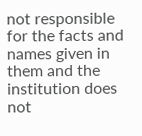not responsible for the facts and names given in them and the institution does not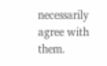necessarily agree with them.